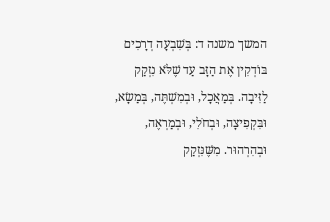המשך משנה ד: בְּשִׁבְעָה דְרָכִים בּוֹדְקִין אֶת הַזָּב עַד שֶׁלֹּא נִזְקַק לַזִּיבָה. בְּמַאֲכָל, וּבְמִשְׁתֶּה, בְּמַשָׂא, וּבִּקְפִיצָה, וּבְחֹלִי, וּבְמַרְאֶה, וּבְהִרְהוּר. מִשֶּׁנִּזְקַק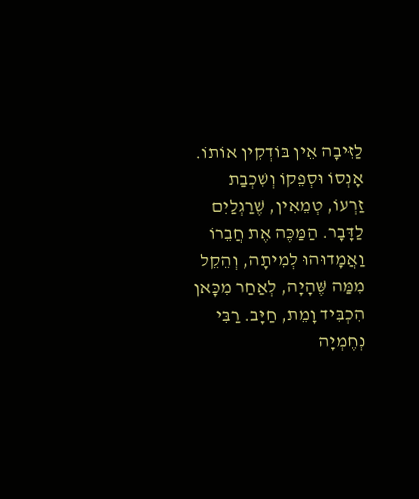לַזִּיבָה אֵין בּוֹדְקִין אוֹתוֹ. אָנְסוֹ וּסְפֵקוֹ וְשִׁכְבַת זַרְעוֹ, טְמֵאִין, שֶׁרַגְלַיִם לַדָּבָר. הַמַּכֶּה אֶת חֲבֵרוֹ וַאֲמָדוּהוּ לְמִיתָה, וְהֵקֵל מִמַּה שֶּׁהָיָה, לְאַחַר מִכָּאן הִכְבִּיד וָמֵת, חַיָּב. רַבִּי נְחֶמְיָה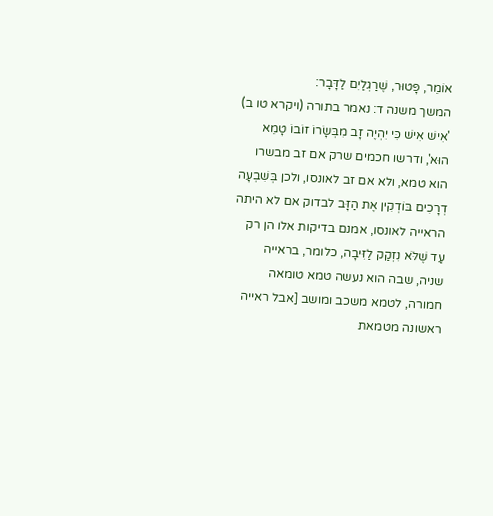אוֹמֵר, פָּטוּר, שֶׁרַגְלַיִם לַדָּבָר:
המשך משנה ד: נאמר בתורה (ויקרא טו ב) 'אִישׁ אִישׁ כִּי יִהְיֶה זָב מִבְּשָׂרוֹ זוֹבוֹ טָמֵא הוּא', ודרשו חכמים שרק אם זב מבשרו הוא טמא, ולא אם זב לאונסו, ולכן בְּשִׁבְעָה דְרָכִים בּוֹדְקִין אֶת הַזָּב לבדוק אם לא היתה הראייה לאונסו, אמנם בדיקות אלו הן רק עַד שֶׁלֹּא נִזְקַק לַזִּיבָה, כלומר, בראייה שניה, שבה הוא נעשה טמא טומאה חמורה, לטמא משכב ומושב [אבל ראייה ראשונה מטמאת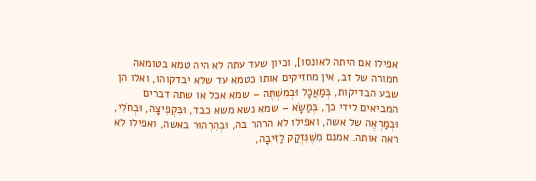אפילו אם היתה לאונסו], וכיון שעד עתה לא היה טמא בטומאה חמורה של זב, אין מחזיקים אותו כטמא עד שלא יבדקוהו, ואלו הן שבע הבדיקות, בְּמַאֲכָל וּבְמִשְׁתֶּה – שמא אכל או שתה דברים המביאים לידי כך, בְּמַשָׂא – שמא נשא משא כבד, וּבִּקְפִיצָה, וּבְחֹלִי, וּבְמַרְאֶה של אשה, ואפילו לא הרהר בה, וּבְהִרְהוּר באשה, ואפילו לא ראה אותה. אמנם מִשֶּׁנִּזְקַק לַזִּיבָה,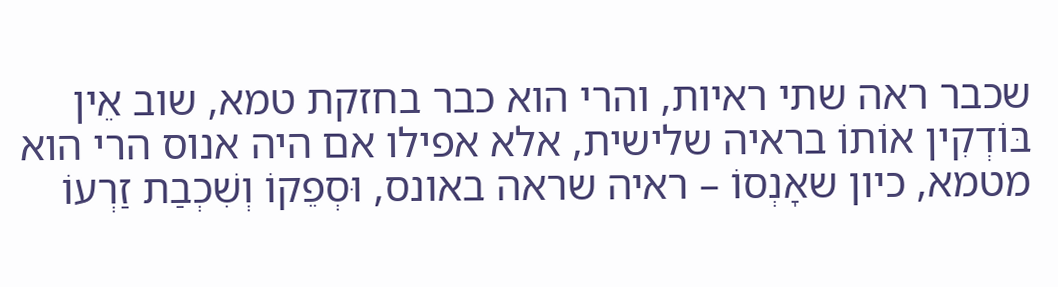שכבר ראה שתי ראיות, והרי הוא כבר בחזקת טמא, שוב אֵין בּוֹדְקִין אוֹתוֹ בראיה שלישית, אלא אפילו אם היה אנוס הרי הוא מטמא, כיון שאָנְסוֹ – ראיה שראה באונס, וּסְפֵקוֹ וְשִׁכְבַת זַרְעוֹ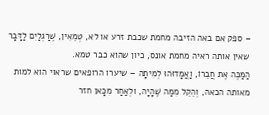– ספק אם באה הזיבה מחמת שכבת זרע או לא, טְמֵאִין, שֶׁרַגְלַיִם לַדָּבָר שאין אותה ראיה מחמת אונס, כיון שהוא כבר טמא.
הַמַּכֶּה אֶת חֲבֵרוֹ, וַאֲמָדוּהוּ לְמִיתָה – שיערו הרופאים שראוי הוא למות מאותה הכאה, וְהֵקֵל מִמַּה שֶּׁהָיָה, ולְאַחַר מִכָּאן חזר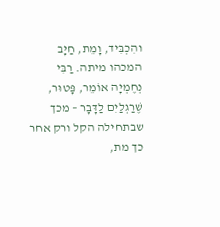והִכְבִּיד, וָמֵת, חַיָּב המכהו מיתה. רַבִּי נְחֶמְיָה אוֹמֵר, פָּטוּר, שֶׁרַגְלַיִם לַדָּבָר – מכך שבתחילה הקל ורק אחר כך מת,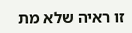זו ראיה שלא מת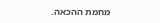מחמת ההכאה.